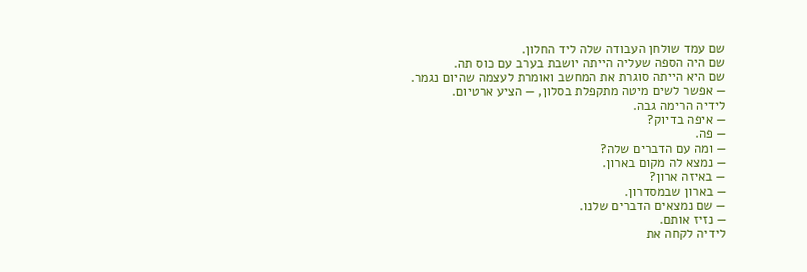שם עמד שולחן העבודה שלה ליד החלון.
שם היה הספה שעליה הייתה יושבת בערב עם כוס תה.
שם היא הייתה סוגרת את המחשב ואומרת לעצמה שהיום נגמר.
— אפשר לשים מיטה מתקפלת בסלון, — הציע ארטיום.
לידיה הרימה גבה.
— איפה בדיוק?
— פה.
— ומה עם הדברים שלה?
— נמצא לה מקום בארון.
— באיזה ארון?
— בארון שבמסדרון.
— שם נמצאים הדברים שלנו.
— נזיז אותם.
לידיה לקחה את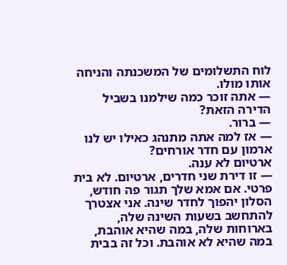לוח התשלומים של המשכנתה והניחה אותו מולו.
— אתה זוכר כמה שילמנו בשביל הדירה הזאת?
— ברור.
— אז למה אתה מתנהג כאילו יש לנו ארמון עם חדר אורחים?
ארטיום לא ענה.
— זו דירת שני חדרים, ארטיום. לא בית פרטי. אם אמא שלך תגור פה חודש, הסלון יהפוך לחדר שינה. אני אצטרך להתחשב בשעות השינה שלה, בארוחות שלה, במה שהיא אוהבת, במה שהיא לא אוהבת. וכל זה בבית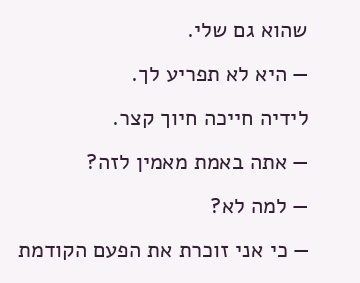שהוא גם שלי.
— היא לא תפריע לך.
לידיה חייכה חיוך קצר.
— אתה באמת מאמין לזה?
— למה לא?
— כי אני זוכרת את הפעם הקודמת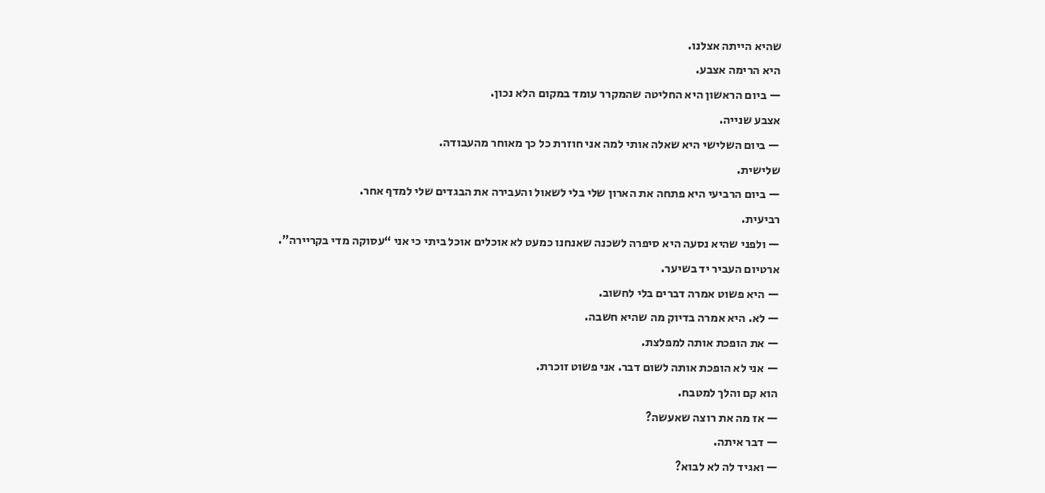שהיא הייתה אצלנו.
היא הרימה אצבע.
— ביום הראשון היא החליטה שהמקרר עומד במקום הלא נכון.
אצבע שנייה.
— ביום השלישי היא שאלה אותי למה אני חוזרת כל כך מאוחר מהעבודה.
שלישית.
— ביום הרביעי היא פתחה את הארון שלי בלי לשאול והעבירה את הבגדים שלי למדף אחר.
רביעית.
— ולפני שהיא נסעה היא סיפרה לשכנה שאנחנו כמעט לא אוכלים אוכל ביתי כי אני “עסוקה מדי בקריירה”.
ארטיום העביר יד בשיער.
— היא פשוט אמרה דברים בלי לחשוב.
— לא. היא אמרה בדיוק מה שהיא חשבה.
— את הופכת אותה למפלצת.
— אני לא הופכת אותה לשום דבר. אני פשוט זוכרת.
הוא קם והלך למטבח.
— אז מה את רוצה שאעשה?
— דבר איתה.
— ואגיד לה לא לבוא?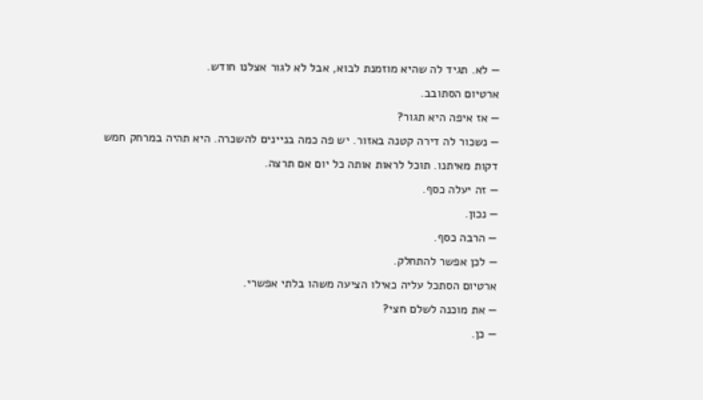— לא. תגיד לה שהיא מוזמנת לבוא, אבל לא לגור אצלנו חודש.
ארטיום הסתובב.
— אז איפה היא תגור?
— נשכור לה דירה קטנה באזור. יש פה כמה בניינים להשכרה. היא תהיה במרחק חמש דקות מאיתנו. תוכל לראות אותה כל יום אם תרצה.
— זה יעלה כסף.
— נכון.
— הרבה כסף.
— לכן אפשר להתחלק.
ארטיום הסתכל עליה כאילו הציעה משהו בלתי אפשרי.
— את מוכנה לשלם חצי?
— כן.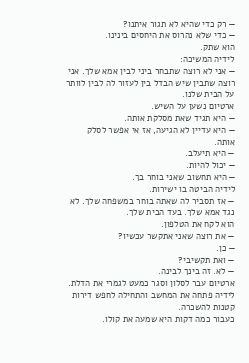— רק כדי שהיא לא תגור איתנו?
— כדי שלא נהרוס את היחסים בינינו.
הוא שתק.
לידיה המשיכה:
— אני לא רוצה שתבחר ביני לבין אמא שלך. אני רוצה שתבין שיש הבדל בין לעזור לה לבין לוותר על הבית שלנו.
ארטיום נשען על השיש.
— היא תגיד שאת מסלקת אותה.
— היא עדיין לא הגיעה, אז אי אפשר לסלק אותה.
— היא תיעלב.
— יכול להיות.
— היא תחשוב שאני בוחר בך.
לידיה הביטה בו ישירות.
— אז תסביר לה שאתה בוחר במשפחה שלך. לא נגד אמא שלך. בעד הבית שלך.
הוא לקח את הטלפון.
— את רוצה שאני אתקשר עכשיו?
— כן.
— ואת תקשיבי?
— לא. זה בינך לבינה.
ארטיום עבר לסלון וסגר כמעט לגמרי את הדלת.
לידיה פתחה את המחשב והתחילה לחפש דירות קטנות להשכרה.
כעבור כמה דקות היא שמעה את קולו.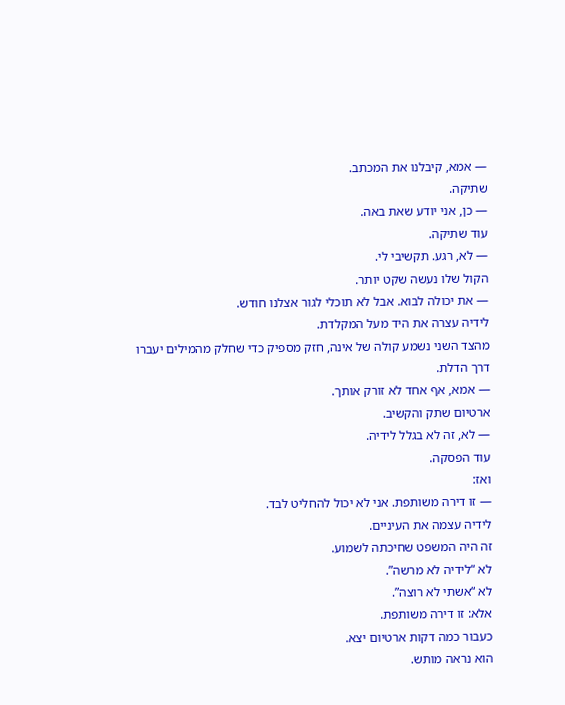— אמא, קיבלנו את המכתב.
שתיקה.
— כן, אני יודע שאת באה.
עוד שתיקה.
— לא, רגע. תקשיבי לי.
הקול שלו נעשה שקט יותר.
— את יכולה לבוא. אבל לא תוכלי לגור אצלנו חודש.
לידיה עצרה את היד מעל המקלדת.
מהצד השני נשמע קולה של אינה, חזק מספיק כדי שחלק מהמילים יעברו דרך הדלת.
— אמא, אף אחד לא זורק אותך.
ארטיום שתק והקשיב.
— לא, זה לא בגלל לידיה.
עוד הפסקה.
ואז:
— זו דירה משותפת. אני לא יכול להחליט לבד.
לידיה עצמה את העיניים.
זה היה המשפט שחיכתה לשמוע.
לא “לידיה לא מרשה”.
לא “אשתי לא רוצה”.
אלא: זו דירה משותפת.
כעבור כמה דקות ארטיום יצא.
הוא נראה מותש.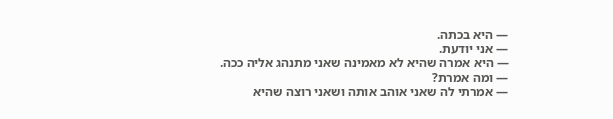— היא בכתה.
— אני יודעת.
— היא אמרה שהיא לא מאמינה שאני מתנהג אליה ככה.
— ומה אמרת?
— אמרתי לה שאני אוהב אותה ושאני רוצה שהיא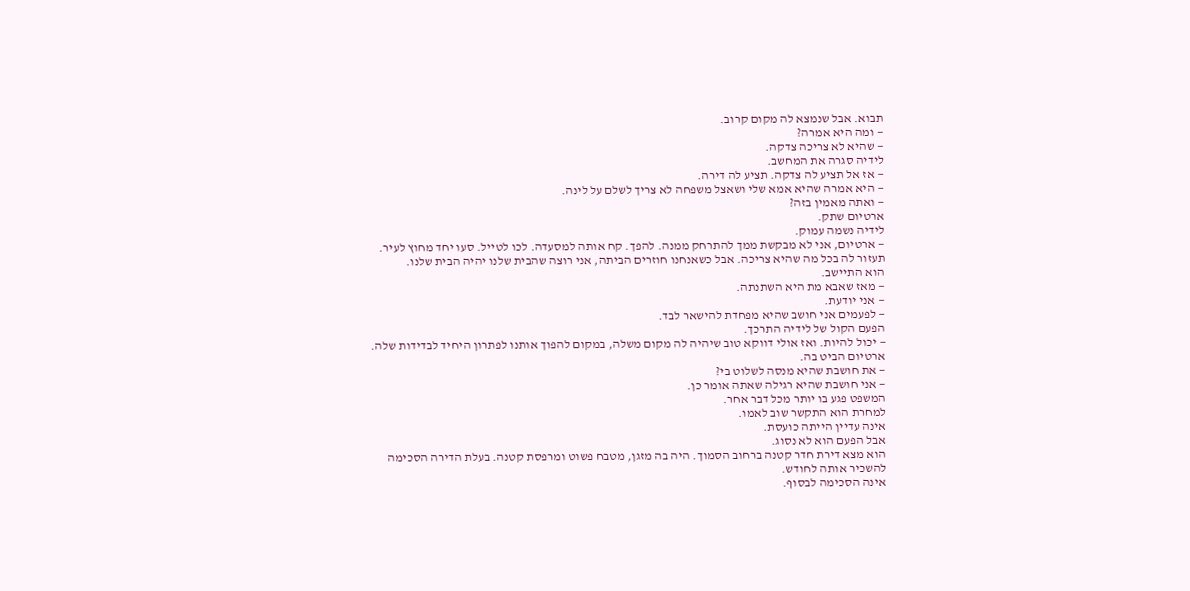תבוא. אבל שנמצא לה מקום קרוב.
— ומה היא אמרה?
— שהיא לא צריכה צדקה.
לידיה סגרה את המחשב.
— אז אל תציע לה צדקה. תציע לה דירה.
— היא אמרה שהיא אמא שלי ושאצל משפחה לא צריך לשלם על לינה.
— ואתה מאמין בזה?
ארטיום שתק.
לידיה נשמה עמוק.
— ארטיום, אני לא מבקשת ממך להתרחק ממנה. להפך. קח אותה למסעדה. לכו לטייל. סעו יחד מחוץ לעיר. תעזור לה בכל מה שהיא צריכה. אבל כשאנחנו חוזרים הביתה, אני רוצה שהבית שלנו יהיה הבית שלנו.
הוא התיישב.
— מאז שאבא מת היא השתנתה.
— אני יודעת.
— לפעמים אני חושב שהיא מפחדת להישאר לבד.
הפעם הקול של לידיה התרכך.
— יכול להיות. ואז אולי דווקא טוב שיהיה לה מקום משלה, במקום להפוך אותנו לפתרון היחיד לבדידות שלה.
ארטיום הביט בה.
— את חושבת שהיא מנסה לשלוט בי?
— אני חושבת שהיא רגילה שאתה אומר כן.
המשפט פגע בו יותר מכל דבר אחר.
למחרת הוא התקשר שוב לאמו.
אינה עדיין הייתה כועסת.
אבל הפעם הוא לא נסוג.
הוא מצא דירת חדר קטנה ברחוב הסמוך. היה בה מזגן, מטבח פשוט ומרפסת קטנה. בעלת הדירה הסכימה להשכיר אותה לחודש.
אינה הסכימה לבסוף.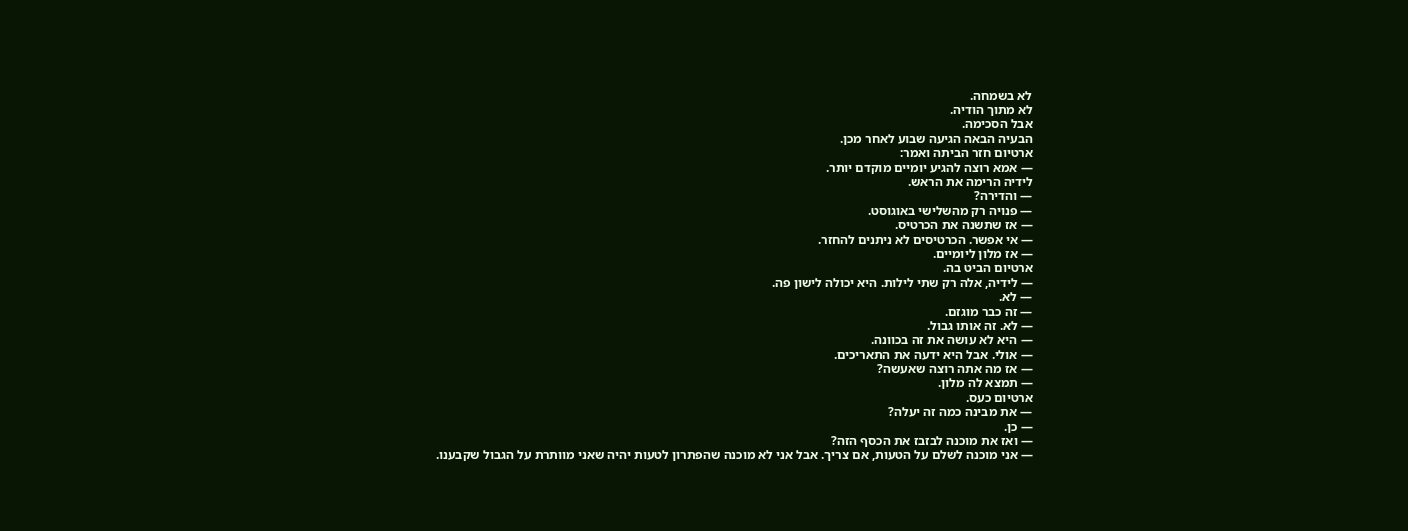לא בשמחה.
לא מתוך הודיה.
אבל הסכימה.
הבעיה הבאה הגיעה שבוע לאחר מכן.
ארטיום חזר הביתה ואמר:
— אמא רוצה להגיע יומיים מוקדם יותר.
לידיה הרימה את הראש.
— והדירה?
— פנויה רק מהשלישי באוגוסט.
— אז שתשנה את הכרטיס.
— אי אפשר. הכרטיסים לא ניתנים להחזר.
— אז מלון ליומיים.
ארטיום הביט בה.
— לידיה, אלה רק שתי לילות. היא יכולה לישון פה.
— לא.
— זה כבר מוגזם.
— לא. זה אותו גבול.
— היא לא עושה את זה בכוונה.
— אולי. אבל היא ידעה את התאריכים.
— אז מה אתה רוצה שאעשה?
— תמצא לה מלון.
ארטיום כעס.
— את מבינה כמה זה יעלה?
— כן.
— ואז את מוכנה לבזבז את הכסף הזה?
— אני מוכנה לשלם על הטעות, אם צריך. אבל אני לא מוכנה שהפתרון לטעות יהיה שאני מוותרת על הגבול שקבענו.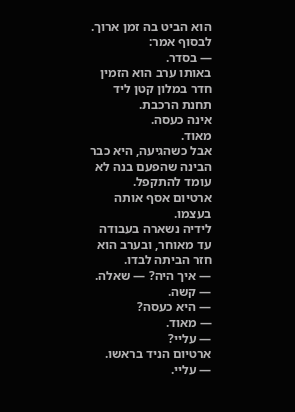הוא הביט בה זמן ארוך.
לבסוף אמר:
— בסדר.
באותו ערב הוא הזמין חדר במלון קטן ליד תחנת הרכבת.
אינה כעסה.
מאוד.
אבל כשהגיעה, היא כבר הבינה שהפעם בנה לא עומד להתקפל.
ארטיום אסף אותה בעצמו.
לידיה נשארה בעבודה עד מאוחר, ובערב הוא חזר הביתה לבדו.
— איך היה? — שאלה.
— קשה.
— היא כעסה?
— מאוד.
— עליי?
ארטיום הניד בראשו.
— עליי.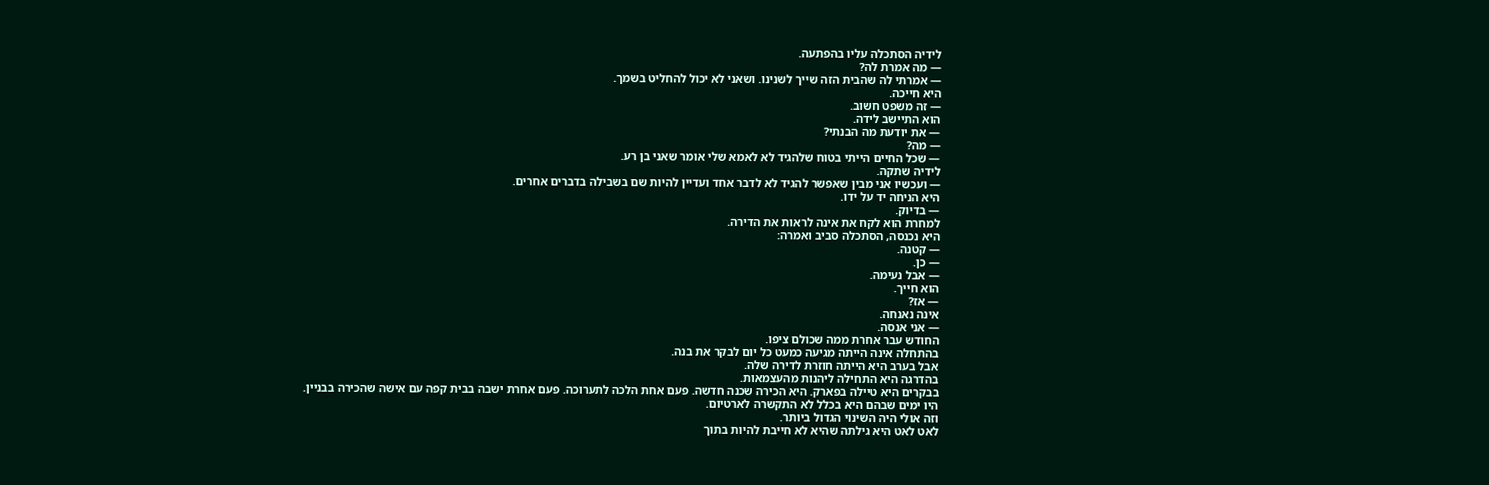לידיה הסתכלה עליו בהפתעה.
— מה אמרת לה?
— אמרתי לה שהבית הזה שייך לשנינו. ושאני לא יכול להחליט בשמך.
היא חייכה.
— זה משפט חשוב.
הוא התיישב לידה.
— את יודעת מה הבנתי?
— מה?
— שכל החיים הייתי בטוח שלהגיד לא לאמא שלי אומר שאני בן רע.
לידיה שתקה.
— ועכשיו אני מבין שאפשר להגיד לא לדבר אחד ועדיין להיות שם בשבילה בדברים אחרים.
היא הניחה יד על ידו.
— בדיוק.
למחרת הוא לקח את אינה לראות את הדירה.
היא נכנסה, הסתכלה סביב ואמרה:
— קטנה.
— כן.
— אבל נעימה.
הוא חייך.
— אז?
אינה נאנחה.
— אני אנסה.
החודש עבר אחרת ממה שכולם ציפו.
בהתחלה אינה הייתה מגיעה כמעט כל יום לבקר את בנה.
אבל בערב היא הייתה חוזרת לדירה שלה.
בהדרגה היא התחילה ליהנות מהעצמאות.
בבקרים היא טיילה בפארק. היא הכירה שכנה חדשה. פעם אחת הלכה לתערוכה. פעם אחרת ישבה בבית קפה עם אישה שהכירה בבניין.
היו ימים שבהם היא בכלל לא התקשרה לארטיום.
וזה אולי היה השינוי הגדול ביותר.
לאט לאט היא גילתה שהיא לא חייבת להיות בתוך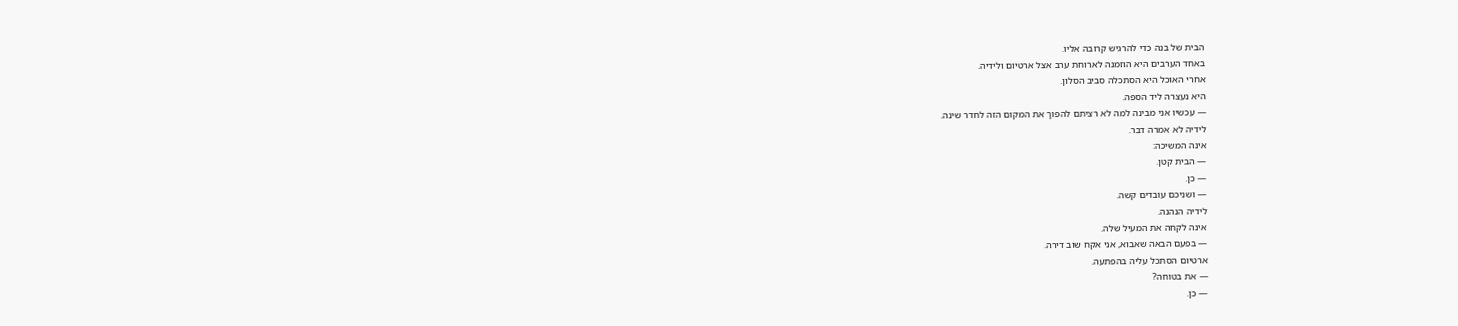הבית של בנה כדי להרגיש קרובה אליו.
באחד הערבים היא הוזמנה לארוחת ערב אצל ארטיום ולידיה.
אחרי האוכל היא הסתכלה סביב הסלון.
היא נעצרה ליד הספה.
— עכשיו אני מבינה למה לא רציתם להפוך את המקום הזה לחדר שינה.
לידיה לא אמרה דבר.
אינה המשיכה:
— הבית קטן.
— כן.
— ושניכם עובדים קשה.
לידיה הנהנה.
אינה לקחה את המעיל שלה.
— בפעם הבאה שאבוא, אני אקח שוב דירה.
ארטיום הסתכל עליה בהפתעה.
— את בטוחה?
— כן.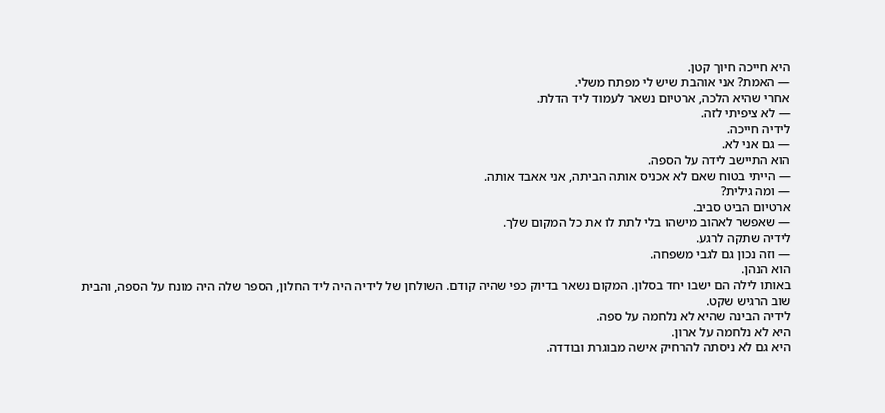היא חייכה חיוך קטן.
— האמת? אני אוהבת שיש לי מפתח משלי.
אחרי שהיא הלכה, ארטיום נשאר לעמוד ליד הדלת.
— לא ציפיתי לזה.
לידיה חייכה.
— גם אני לא.
הוא התיישב לידה על הספה.
— הייתי בטוח שאם לא אכניס אותה הביתה, אני אאבד אותה.
— ומה גילית?
ארטיום הביט סביב.
— שאפשר לאהוב מישהו בלי לתת לו את כל המקום שלך.
לידיה שתקה לרגע.
— וזה נכון גם לגבי משפחה.
הוא הנהן.
באותו לילה הם ישבו יחד בסלון. המקום נשאר בדיוק כפי שהיה קודם. השולחן של לידיה היה ליד החלון, הספר שלה היה מונח על הספה, והבית שוב הרגיש שקט.
לידיה הבינה שהיא לא נלחמה על ספה.
היא לא נלחמה על ארון.
היא גם לא ניסתה להרחיק אישה מבוגרת ובודדה.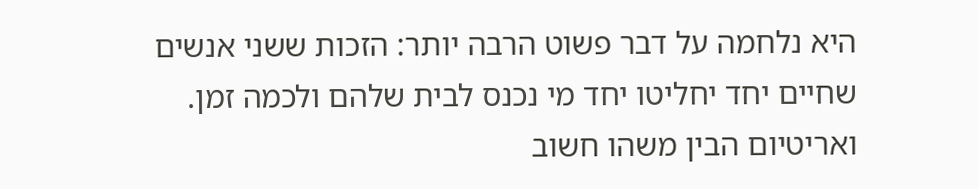היא נלחמה על דבר פשוט הרבה יותר: הזכות ששני אנשים שחיים יחד יחליטו יחד מי נכנס לבית שלהם ולכמה זמן.
ואריטיום הבין משהו חשוב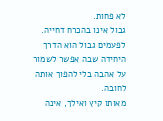לא פחות.
גבול אינו בהכרח דחייה.
לפעמים גבול הוא הדרך היחידה שבה אפשר לשמור על אהבה בלי להפוך אותה לחובה.
מאותו קיץ ואילך, אינה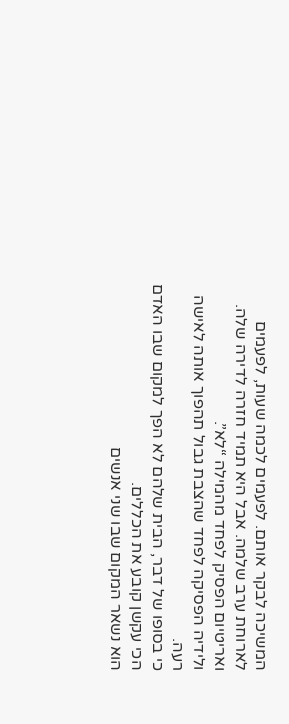המשיכה לבקר אותם. לפעמים לכמה שעות, לפעמים לארוחת ערב שלמה. אבל היא תמיד חזרה לדירה שלה.
ואריטיום הפסיק לפחד מהמילה “לא”.
ולידיה הפסיקה לפחד שהצבת גבול תהפוך אותה לאישה רעה.
כי בסופו של דבר, הבית שלהם לא הפך למקום שבו האדם הכי עקשן קובע את הכללים.
הוא נשאר המקום שבו שני אנשים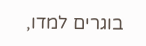בוגרים למדו,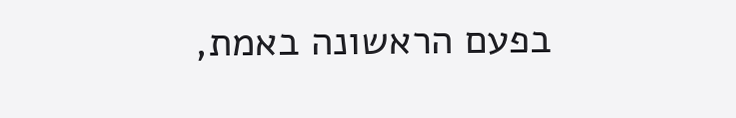בפעם הראשונה באמת,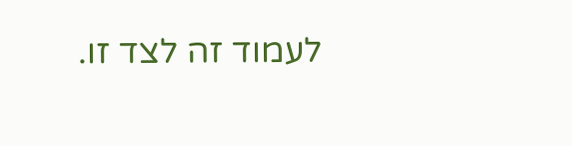לעמוד זה לצד זו.